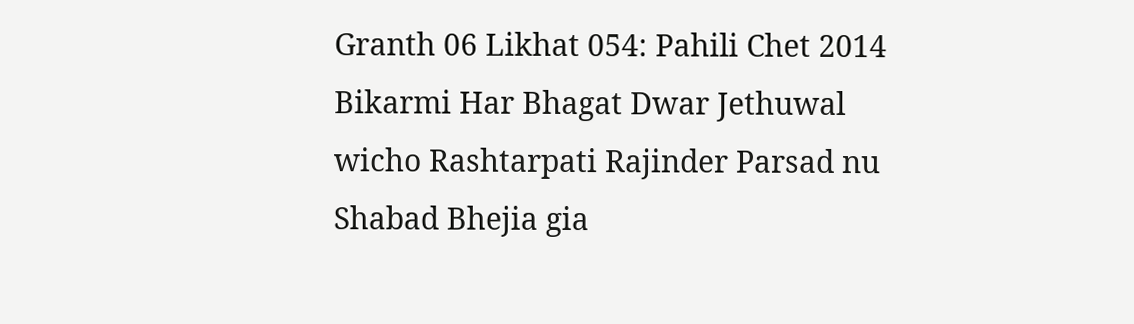Granth 06 Likhat 054: Pahili Chet 2014 Bikarmi Har Bhagat Dwar Jethuwal wicho Rashtarpati Rajinder Parsad nu Shabad Bhejia gia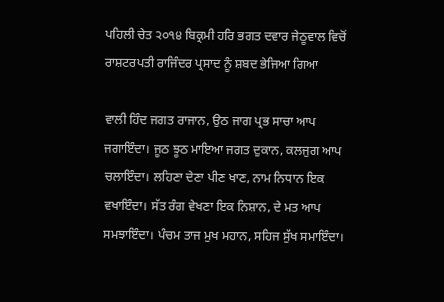ਪਹਿਲੀ ਚੇਤ ੨੦੧੪ ਬਿਕ੍ਰਮੀ ਹਰਿ ਭਗਤ ਦਵਾਰ ਜੇਠੂਵਾਲ ਵਿਚੋਂ ਰਾਸ਼ਟਰਪਤੀ ਰਾਜਿੰਦਰ ਪ੍ਰਸਾਦ ਨੂੰ ਸ਼ਬਦ ਭੇਜਿਆ ਗਿਆ

ਵਾਲੀ ਹਿੰਦ ਜਗਤ ਰਾਜਾਨ, ਉਠ ਜਾਗ ਪ੍ਰਭ ਸਾਚਾ ਆਪ ਜਗਾਇੰਦਾ। ਜੂਠ ਝੂਠ ਮਾਇਆ ਜਗਤ ਦੁਕਾਨ, ਕਲਜੁਗ ਆਪ ਚਲਾਇੰਦਾ। ਲਹਿਣਾ ਦੇਣਾ ਪੀਣ ਖਾਣ, ਨਾਮ ਨਿਧਾਨ ਇਕ ਵਖਾਇੰਦਾ। ਸੱਤ ਰੰਗ ਵੇਖਣਾ ਇਕ ਨਿਸ਼ਾਨ, ਦੇ ਮਤ ਆਪ ਸਮਝਾਇੰਦਾ। ਪੰਚਮ ਤਾਜ ਮੁਖ ਮਹਾਨ, ਸਹਿਜ ਸੁੱਖ ਸਮਾਇੰਦਾ।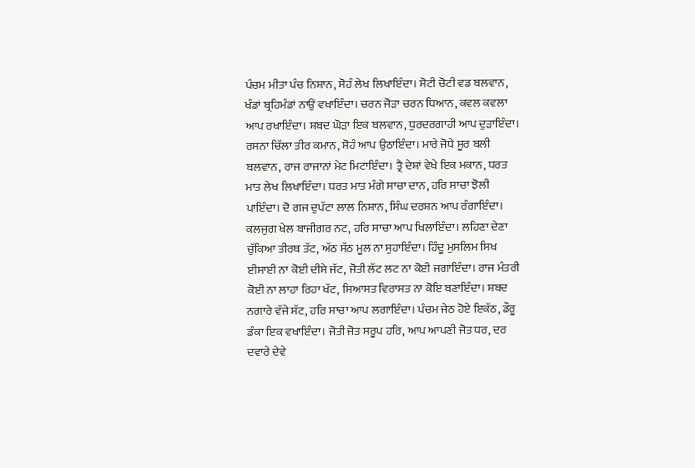ਪੰਚਮ ਮੀਤਾ ਪੰਚ ਨਿਸ਼ਾਨ, ਸੋਹੰ ਲੇਖ ਲਿਖਾਇੰਦਾ। ਸੋਟੀ ਚੋਟੀ ਵਡ ਬਲਵਾਨ, ਖੰਡਾਂ ਬ੍ਰਹਿਮੰਡਾਂ ਨਾਉਂ ਵਖਾਇੰਦਾ। ਚਰਨ ਜੋੜਾ ਚਰਨ ਧਿਆਨ, ਕਵਲ ਕਵਲਾ ਆਪ ਰਖਾਇੰਦਾ। ਸ਼ਬਦ ਘੋੜਾ ਇਕ ਬਲਵਾਨ, ਧੁਰਦਰਗਾਹੀ ਆਪ ਦੁੜਾਇੰਦਾ। ਰਸਨਾ ਚਿੱਲਾ ਤੀਰ ਕਮਾਨ, ਸੋਹੰ ਆਪ ਉਠਾਇੰਦਾ। ਮਾਰੇ ਜੋਧੇ ਸੂਰ ਬਲੀ ਬਲਵਾਨ, ਰਾਜ ਰਾਜਾਨਾਂ ਮੇਟ ਮਿਟਾਇੰਦਾ। ਤ੍ਰੈ ਦੇਸ਼ਾਂ ਵੇਖੇ ਇਕ ਮਕਾਨ, ਧਰਤ ਮਾਤ ਲੇਖ ਲਿਖਾਇੰਦਾ। ਧਰਤ ਮਾਤ ਮੰਗੇ ਸਾਚਾ ਦਾਨ, ਹਰਿ ਸਾਚਾ ਝੋਲੀ ਪਾਇੰਦਾ। ਦੋ ਗਜ ਦੁਪੱਟਾ ਲਾਲ ਨਿਸ਼ਾਨ, ਸਿੰਘ ਦਰਸ਼ਨ ਆਪ ਰੰਗਾਇੰਦਾ। ਕਲਜੁਗ ਖੇਲ ਬਾਜੀਗਰ ਨਟ, ਹਰਿ ਸਾਚਾ ਆਪ ਖਿਲਾਇੰਦਾ। ਲਹਿਣਾ ਦੇਣਾ ਚੁੱਕਿਆ ਤੀਰਥ ਤੱਟ, ਅੱਠ ਸੱਠ ਮੂਲ ਨਾ ਸੁਹਾਇੰਦਾ। ਹਿੰਦੂ ਮੁਸਲਿਮ ਸਿਖ ਈਸਾਈ ਨਾ ਕੋਈ ਦੀਸੇ ਜੱਟ, ਜੋਤੀ ਲੱਟ ਲਟ ਨਾ ਕੋਈ ਜਗਾਇੰਦਾ। ਰਾਜ ਮੰਤਰੀ ਕੋਈ ਨਾ ਲਾਹਾ ਰਿਹਾ ਖੱਟ, ਸਿਆਸਤ ਵਿਰਾਸਤ ਨਾ ਕੋਇ ਬਣਾਇੰਦਾ। ਸ਼ਬਦ ਨਗਾਰੇ ਵੱਜੇ ਸੱਟ, ਹਰਿ ਸਾਚਾ ਆਪ ਲਗਾਇੰਦਾ। ਪੰਚਮ ਜੇਠ ਹੋਏ ਇਕੱਠ, ਡੌਰੂ ਡੰਕਾ ਇਕ ਵਖਾਇੰਦਾ। ਜੋਤੀ ਜੋਤ ਸਰੂਪ ਹਰਿ, ਆਪ ਆਪਣੀ ਜੋਤ ਧਰ, ਦਰ ਦਵਾਰੇ ਦੇਵੇ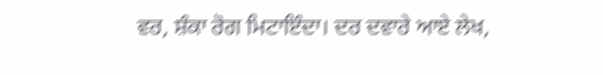ਵਰ, ਸ਼ੰਕਾ ਰੋਗ ਮਿਟਾਇੰਦਾ। ਦਰ ਦਵਾਰੇ ਆਏ ਲੇਖ,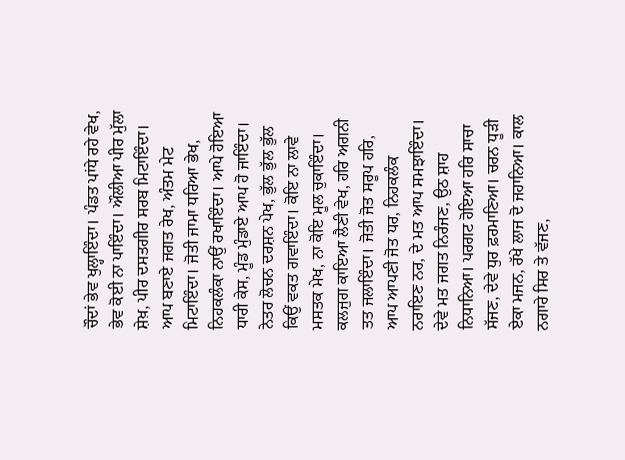ਚੌਦਾਂ ਭੇਵ ਖੁਲ੍ਹਾਇੰਦਾ। ਪੰਡਤ ਪਾਂਧੇ ਰਹੇ ਵੇਖ, ਭੇਵ ਕੋਈ ਨਾ ਪਾਇੰਦਾ। ਔਲੀਆ ਪੀਰ ਮੁੱਲਾ ਸ਼ੇਖ਼, ਪੀਰ ਦਸਤਗੀਰ ਸਰਬ ਮਿਟਾਇੰਦਾ। ਆਪ ਬਣਾਏ ਜਗਤ ਰੇਖ, ਅੰਤਮ ਮੇਟ ਮਿਟਾਇੰਦਾ। ਜੋਤੀ ਜਾਮਾ ਧਰਿਆ ਭੇਖ, ਨਿਹਕਲੰਕਾ ਨਾਉਂ ਰਖਾਇੰਦਾ। ਆਪੇ ਹੋਇਆ ਧਾਰੀ ਕੇਸ, ਮੂੰਡ ਮੁੰਡਾਏ ਆਪ ਹੋ ਜਾਇੰਦਾ। ਨੇਤਰ ਲੋਚਨ ਦਰਸ਼ਨ ਪੇਖ, ਭੁੱਲ ਭੁੱਲ ਭੁੱਲ ਕਿਉਂ ਵਕਤ ਗਵਾਇੰਦਾ। ਕੋਇ ਨਾ ਲਾਵੇ ਮਸਤਕ ਮੇਖ, ਨਾ ਕੋਇ ਮੂਲ ਚੁਕਾਇੰਦਾ। ਕਲਜੁਗ ਕਾਇਆ ਲੈਣੀ ਵੇਖ, ਹਰਿ ਅਗਨੀ ਤਤ ਜਲਾਇੰਦਾ। ਜੋਤੀ ਜੋਤ ਸਰੂਪ ਹਰਿ, ਆਪ ਆਪਣੀ ਜੋਤ ਧਰ, ਨਿਹਕਲੰਕ ਨਰਾਇਣ ਨਰ, ਦੇ ਮਤ ਆਪ ਸਮਝਾਇੰਦਾ। ਦੇਵੇ ਮਤ ਜਗਤ ਨਿਰੰਜਣ, ਉਠ ਸ਼ਾਹ ਨਿਧਾਨਿਆ। ਪਰਗਟ ਹੋਇਆ ਹਰਿ ਸਾਚਾ ਸੱਜਣ, ਦੇਵੇ ਧੁਰ ਫ਼ਰਮਾਣਿਆ। ਚਰਨ ਧੂੜੀ ਏਕਾ ਮਜਨ, ਰੱਖੇ ਲਾਜ ਦੋ ਜਹਾਨਿਆ। ਕਾਲ ਨਗਾਰੇ ਸਿਰ ਤੇ ਵੱਜਣ,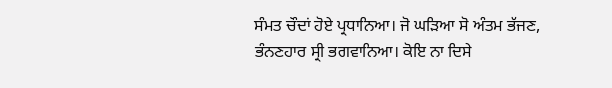ਸੰਮਤ ਚੌਦਾਂ ਹੋਏ ਪ੍ਰਧਾਨਿਆ। ਜੋ ਘੜਿਆ ਸੋ ਅੰਤਮ ਭੱਜਣ, ਭੰਨਣਹਾਰ ਸ੍ਰੀ ਭਗਵਾਨਿਆ। ਕੋਇ ਨਾ ਦਿਸੇ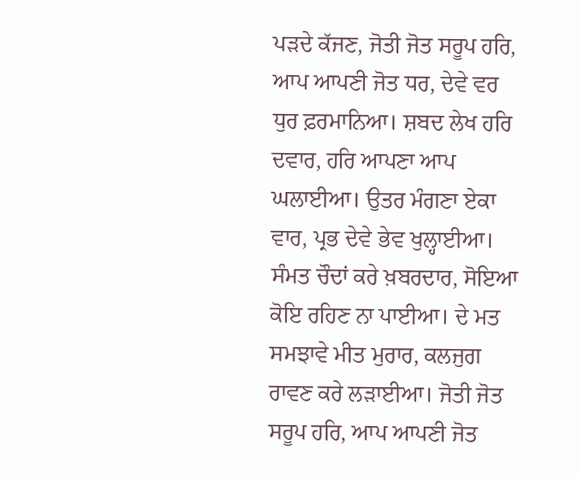ਪੜਦੇ ਕੱਜਣ, ਜੋਤੀ ਜੋਤ ਸਰੂਪ ਹਰਿ, ਆਪ ਆਪਣੀ ਜੋਤ ਧਰ, ਦੇਵੇ ਵਰ ਧੁਰ ਫ਼ਰਮਾਨਿਆ। ਸ਼ਬਦ ਲੇਖ ਹਰਿ ਦਵਾਰ, ਹਰਿ ਆਪਣਾ ਆਪ ਘਲਾਈਆ। ਉਤਰ ਮੰਗਣਾ ਏਕਾ ਵਾਰ, ਪ੍ਰਭ ਦੇਵੇ ਭੇਵ ਖੁਲ੍ਹਾਈਆ। ਸੰਮਤ ਚੌਦਾਂ ਕਰੇ ਖ਼ਬਰਦਾਰ, ਸੋਇਆ ਕੋਇ ਰਹਿਣ ਨਾ ਪਾਈਆ। ਦੇ ਮਤ ਸਮਝਾਵੇ ਮੀਤ ਮੁਰਾਰ, ਕਲਜੁਗ ਰਾਵਣ ਕਰੇ ਲੜਾਈਆ। ਜੋਤੀ ਜੋਤ ਸਰੂਪ ਹਰਿ, ਆਪ ਆਪਣੀ ਜੋਤ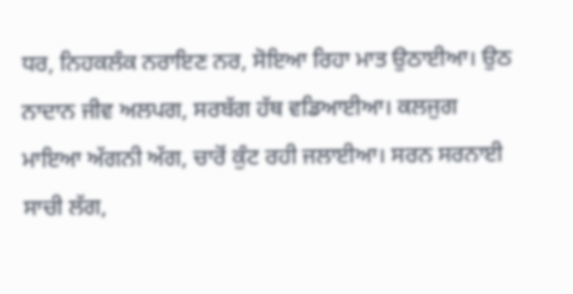ਧਰ, ਨਿਹਕਲੰਕ ਨਰਾਇਣ ਨਰ, ਸੋਇਆ ਰਿਹਾ ਮਾਤ ਉਠਾਈਆ। ਉਠ ਨਾਦਾਨ ਜੀਵ ਅਲਪਗ, ਸਰਬੱਗ ਹੱਥ ਵਡਿਆਈਆ। ਕਲਜੁਗ ਮਾਇਆ ਅੱਗਨੀ ਅੱਗ, ਚਾਰੋਂ ਕੁੰਟ ਰਹੀ ਜਲਾਈਆ। ਸਰਨ ਸਰਨਾਈ ਸਾਚੀ ਲੱਗ,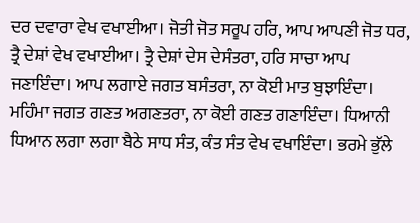ਦਰ ਦਵਾਰਾ ਵੇਖ ਵਖਾਈਆ। ਜੋਤੀ ਜੋਤ ਸਰੂਪ ਹਰਿ, ਆਪ ਆਪਣੀ ਜੋਤ ਧਰ, ਤ੍ਰੈ ਦੇਸ਼ਾਂ ਵੇਖ ਵਖਾਈਆ। ਤ੍ਰੈ ਦੇਸ਼ਾਂ ਦੇਸ ਦੇਸੰਤਰਾ, ਹਰਿ ਸਾਚਾ ਆਪ ਜਣਾਇੰਦਾ। ਆਪ ਲਗਾਏ ਜਗਤ ਬਸੰਤਰਾ, ਨਾ ਕੋਈ ਮਾਤ ਬੁਝਾਇੰਦਾ। ਮਹਿੰਮਾ ਜਗਤ ਗਣਤ ਅਗਣਤਰਾ, ਨਾ ਕੋਈ ਗਣਤ ਗਣਾਇੰਦਾ। ਧਿਆਨੀ ਧਿਆਨ ਲਗਾ ਲਗਾ ਬੈਠੇ ਸਾਧ ਸੰਤ, ਕੰਤ ਸੰਤ ਵੇਖ ਵਖਾਇੰਦਾ। ਭਰਮੇ ਭੁੱਲੇ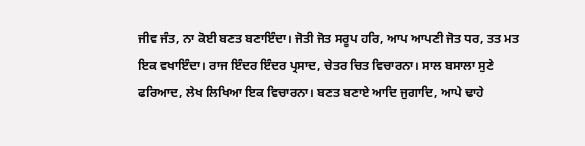ਜੀਵ ਜੰਤ, ਨਾ ਕੋਈ ਬਣਤ ਬਣਾਇੰਦਾ। ਜੋਤੀ ਜੋਤ ਸਰੂਪ ਹਰਿ, ਆਪ ਆਪਣੀ ਜੋਤ ਧਰ, ਤਤ ਮਤ ਇਕ ਵਖਾਇੰਦਾ। ਰਾਜ ਇੰਦਰ ਇੰਦਰ ਪ੍ਰਸਾਦ, ਚੇਤਰ ਚਿਤ ਵਿਚਾਰਨਾ। ਸਾਲ ਬਸਾਲਾ ਸੁਣੇ ਫਰਿਆਦ, ਲੇਖ ਲਿਖਿਆ ਇਕ ਵਿਚਾਰਨਾ। ਬਣਤ ਬਣਾਏ ਆਦਿ ਜੁਗਾਦਿ, ਆਪੇ ਢਾਹੇ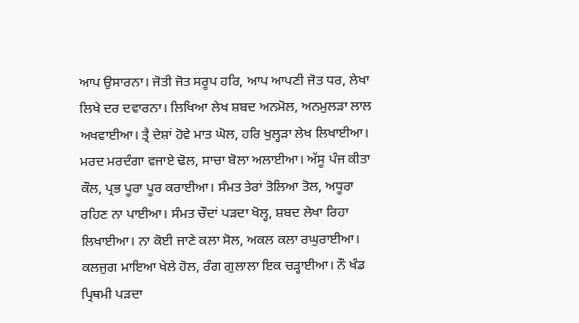ਆਪ ਉਸਾਰਨਾ। ਜੋਤੀ ਜੋਤ ਸਰੂਪ ਹਰਿ, ਆਪ ਆਪਣੀ ਜੋਤ ਧਰ, ਲੇਖਾ ਲਿਖੇ ਦਰ ਦਵਾਰਨਾ। ਲਿਖਿਆ ਲੇਖ ਸ਼ਬਦ ਅਨਮੋਲ, ਅਨਮੁਲੜਾ ਲਾਲ ਅਖਵਾਈਆ। ਤ੍ਰੈ ਦੇਸ਼ਾਂ ਹੋਵੇ ਮਾਤ ਘੋਲ, ਹਰਿ ਖੁਲ੍ਹੜਾ ਲੇਖ ਲਿਖਾਈਆ। ਮਰਦ ਮਰਦੰਗਾ ਵਜਾਏ ਢੋਲ, ਸਾਚਾ ਬੋਲਾ ਅਲਾਈਆ। ਅੱਸੂ ਪੰਜ ਕੀਤਾ ਕੌਲ, ਪ੍ਰਭ ਪੂਰਾ ਪੂਰ ਕਰਾਈਆ। ਸੰਮਤ ਤੇਰਾਂ ਤੋਲਿਆ ਤੋਲ, ਅਧੂਰਾ ਰਹਿਣ ਨਾ ਪਾਈਆ। ਸੰਮਤ ਚੌਦਾਂ ਪੜਦਾ ਖੋਲ੍ਹ, ਸ਼ਬਦ ਲੇਖਾ ਰਿਹਾ ਲਿਖਾਈਆ। ਨਾ ਕੋਈ ਜਾਣੇ ਕਲਾ ਸੋਲ, ਅਕਲ ਕਲਾ ਰਘੁਰਾਈਆ। ਕਲਜੁਗ ਮਾਇਆ ਖੇਲੇ ਹੋਲ, ਰੰਗ ਗੁਲਾਲਾ ਇਕ ਚੜ੍ਹਾਈਆ। ਨੌ ਖੰਡ ਪ੍ਰਿਥਮੀ ਪੜਦਾ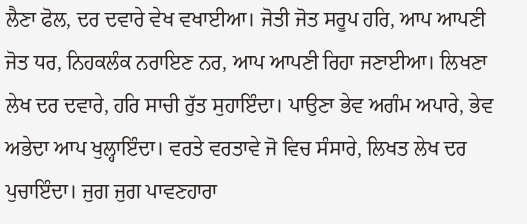ਲੈਣਾ ਫੋਲ, ਦਰ ਦਵਾਰੇ ਵੇਖ ਵਖਾਈਆ। ਜੋਤੀ ਜੋਤ ਸਰੂਪ ਹਰਿ, ਆਪ ਆਪਣੀ ਜੋਤ ਧਰ, ਨਿਹਕਲੰਕ ਨਰਾਇਣ ਨਰ, ਆਪ ਆਪਣੀ ਰਿਹਾ ਜਣਾਈਆ। ਲਿਖਣਾ ਲੇਖ ਦਰ ਦਵਾਰੇ, ਹਰਿ ਸਾਚੀ ਰੁੱਤ ਸੁਹਾਇੰਦਾ। ਪਾਉਣਾ ਭੇਵ ਅਗੰਮ ਅਪਾਰੇ, ਭੇਵ ਅਭੇਦਾ ਆਪ ਖੁਲ੍ਹਾਇੰਦਾ। ਵਰਤੇ ਵਰਤਾਵੇ ਜੋ ਵਿਚ ਸੰਸਾਰੇ, ਲਿਖਤ ਲੇਖ ਦਰ ਪੁਚਾਇੰਦਾ। ਜੁਗ ਜੁਗ ਪਾਵਣਹਾਰਾ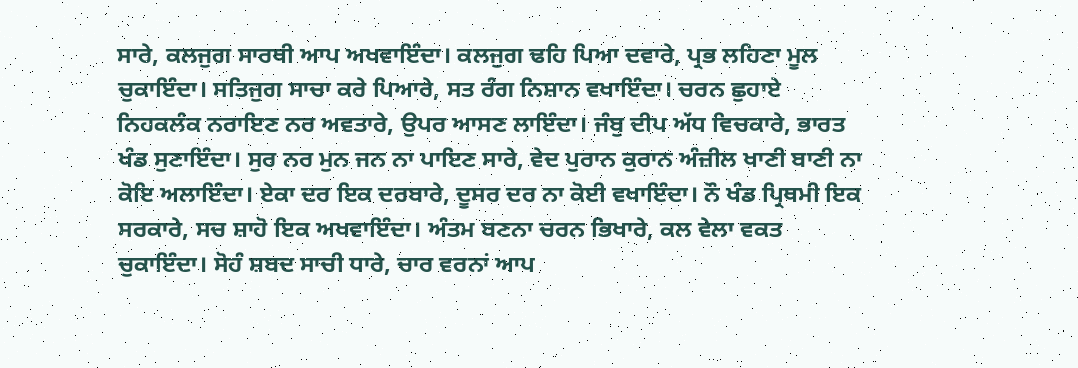ਸਾਰੇ, ਕਲਜੁਗ ਸਾਰਥੀ ਆਪ ਅਖਵਾਇੰਦਾ। ਕਲਜੁਗ ਢਹਿ ਪਿਆ ਦਵਾਰੇ, ਪ੍ਰਭ ਲਹਿਣਾ ਮੂਲ ਚੁਕਾਇੰਦਾ। ਸਤਿਜੁਗ ਸਾਚਾ ਕਰੇ ਪਿਆਰੇ, ਸਤ ਰੰਗ ਨਿਸ਼ਾਨ ਵਖਾਇੰਦਾ। ਚਰਨ ਛੁਹਾਏ ਨਿਹਕਲੰਕ ਨਰਾਇਣ ਨਰ ਅਵਤਾਰੇ, ਉਪਰ ਆਸਣ ਲਾਇੰਦਾ। ਜੰਬੁ ਦੀਪ ਅੱਧ ਵਿਚਕਾਰੇ, ਭਾਰਤ ਖੰਡ ਸੁਣਾਇੰਦਾ। ਸੁਰ ਨਰ ਮੁਨ ਜਨ ਨਾ ਪਾਇਣ ਸਾਰੇ, ਵੇਦ ਪੁਰਾਨ ਕੁਰਾਨ ਅੰਜ਼ੀਲ ਖਾਣੀ ਬਾਣੀ ਨਾ ਕੋਇ ਅਲਾਇੰਦਾ। ਏਕਾ ਦਰ ਇਕ ਦਰਬਾਰੇ, ਦੂਸਰ ਦਰ ਨਾ ਕੋਈ ਵਖਾਇੰਦਾ। ਨੌ ਖੰਡ ਪ੍ਰਿਥਮੀ ਇਕ ਸਰਕਾਰੇ, ਸਚ ਸ਼ਾਹੋ ਇਕ ਅਖਵਾਇੰਦਾ। ਅੰਤਮ ਬਣਨਾ ਚਰਨ ਭਿਖਾਰੇ, ਕਲ ਵੇਲਾ ਵਕਤ ਚੁਕਾਇੰਦਾ। ਸੋਹੰ ਸ਼ਬਦ ਸਾਚੀ ਧਾਰੇ, ਚਾਰ ਵਰਨਾਂ ਆਪ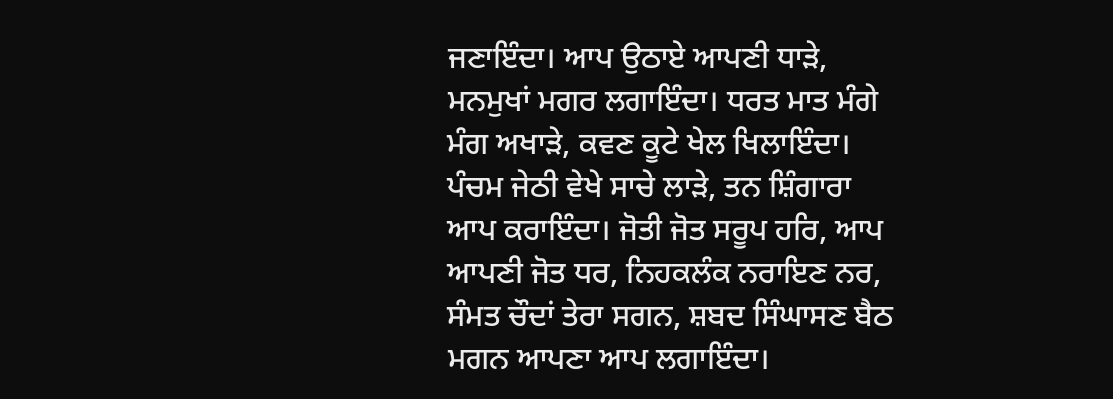ਜਣਾਇੰਦਾ। ਆਪ ਉਠਾਏ ਆਪਣੀ ਧਾੜੇ, ਮਨਮੁਖਾਂ ਮਗਰ ਲਗਾਇੰਦਾ। ਧਰਤ ਮਾਤ ਮੰਗੇ ਮੰਗ ਅਖਾੜੇ, ਕਵਣ ਕੂਟੇ ਖੇਲ ਖਿਲਾਇੰਦਾ। ਪੰਚਮ ਜੇਠੀ ਵੇਖੇ ਸਾਚੇ ਲਾੜੇ, ਤਨ ਸ਼ਿੰਗਾਰਾ ਆਪ ਕਰਾਇੰਦਾ। ਜੋਤੀ ਜੋਤ ਸਰੂਪ ਹਰਿ, ਆਪ ਆਪਣੀ ਜੋਤ ਧਰ, ਨਿਹਕਲੰਕ ਨਰਾਇਣ ਨਰ, ਸੰਮਤ ਚੌਦਾਂ ਤੇਰਾ ਸਗਨ, ਸ਼ਬਦ ਸਿੰਘਾਸਣ ਬੈਠ ਮਗਨ ਆਪਣਾ ਆਪ ਲਗਾਇੰਦਾ।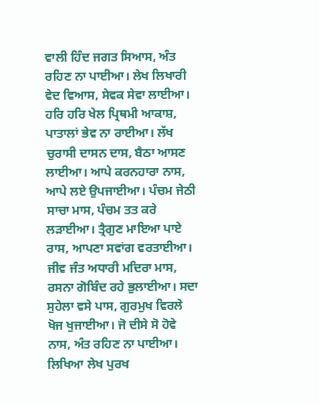ਵਾਲੀ ਹਿੰਦ ਜਗਤ ਸਿਆਸ, ਅੰਤ ਰਹਿਣ ਨਾ ਪਾਈਆ। ਲੇਖ ਲਿਖਾਰੀ ਵੇਦ ਵਿਆਸ, ਸੇਵਕ ਸੇਵਾ ਲਾਈਆ। ਹਰਿ ਹਰਿ ਖੇਲ ਪ੍ਰਿਥਮੀ ਆਕਾਸ਼, ਪਾਤਾਲਾਂ ਭੇਵ ਨਾ ਰਾਈਆ। ਲੱਖ ਚੁਰਾਸੀ ਦਾਸਨ ਦਾਸ, ਬੈਠਾ ਆਸਣ ਲਾਈਆ। ਆਪੇ ਕਰਨਹਾਰਾ ਨਾਸ, ਆਪੇ ਲਏ ਉਪਜਾਈਆ। ਪੰਚਮ ਜੇਠੀ ਸਾਚਾ ਮਾਸ, ਪੰਚਮ ਤਤ ਕਰੇ ਲੜਾਈਆ। ਤ੍ਰੈਗੁਣ ਮਾਇਆ ਪਾਏ ਰਾਸ, ਆਪਣਾ ਸਵਾਂਗ ਵਰਤਾਈਆ। ਜੀਵ ਜੰਤ ਅਧਾਰੀ ਮਦਿਰਾ ਮਾਸ, ਰਸਨਾ ਗੋਬਿੰਦ ਰਹੇ ਭੁਲਾਈਆ। ਸਦਾ ਸੁਹੇਲਾ ਵਸੇ ਪਾਸ, ਗੁਰਮੁਖ ਵਿਰਲੇ ਖੋਜ ਖੁਜਾਈਆ। ਜੋ ਦੀਸੇ ਸੋ ਹੋਵੇ ਨਾਸ, ਅੰਤ ਰਹਿਣ ਨਾ ਪਾਈਆ। ਲਿਖਿਆ ਲੇਖ ਪੁਰਖ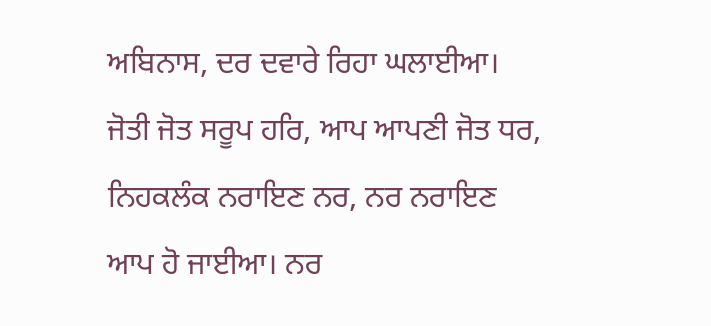ਅਬਿਨਾਸ, ਦਰ ਦਵਾਰੇ ਰਿਹਾ ਘਲਾਈਆ। ਜੋਤੀ ਜੋਤ ਸਰੂਪ ਹਰਿ, ਆਪ ਆਪਣੀ ਜੋਤ ਧਰ, ਨਿਹਕਲੰਕ ਨਰਾਇਣ ਨਰ, ਨਰ ਨਰਾਇਣ ਆਪ ਹੋ ਜਾਈਆ। ਨਰ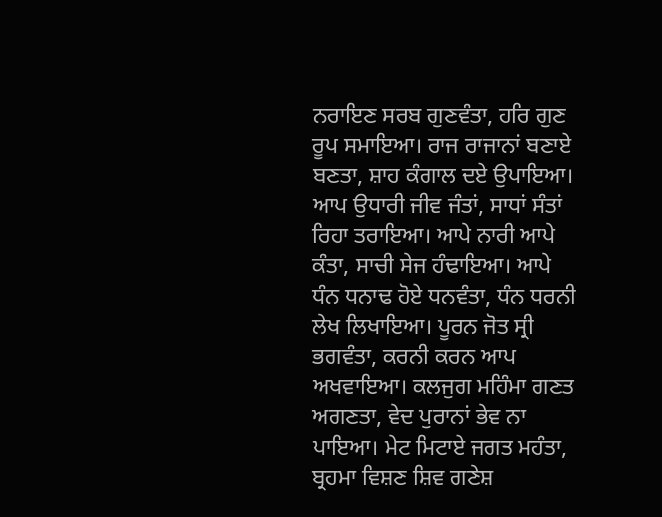ਨਰਾਇਣ ਸਰਬ ਗੁਣਵੰਤਾ, ਹਰਿ ਗੁਣ ਰੂਪ ਸਮਾਇਆ। ਰਾਜ ਰਾਜਾਨਾਂ ਬਣਾਏ ਬਣਤਾ, ਸ਼ਾਹ ਕੰਗਾਲ ਦਏ ਉਪਾਇਆ। ਆਪ ਉਧਾਰੀ ਜੀਵ ਜੰਤਾਂ, ਸਾਧਾਂ ਸੰਤਾਂ ਰਿਹਾ ਤਰਾਇਆ। ਆਪੇ ਨਾਰੀ ਆਪੇ ਕੰਤਾ, ਸਾਚੀ ਸੇਜ ਹੰਢਾਇਆ। ਆਪੇ ਧੰਨ ਧਨਾਢ ਹੋਏ ਧਨਵੰਤਾ, ਧੰਨ ਧਰਨੀ ਲੇਖ ਲਿਖਾਇਆ। ਪੂਰਨ ਜੋਤ ਸ੍ਰੀ ਭਗਵੰਤਾ, ਕਰਨੀ ਕਰਨ ਆਪ ਅਖਵਾਇਆ। ਕਲਜੁਗ ਮਹਿੰਮਾ ਗਣਤ ਅਗਣਤਾ, ਵੇਦ ਪੁਰਾਨਾਂ ਭੇਵ ਨਾ ਪਾਇਆ। ਮੇਟ ਮਿਟਾਏ ਜਗਤ ਮਹੰਤਾ, ਬ੍ਰਹਮਾ ਵਿਸ਼ਣ ਸ਼ਿਵ ਗਣੇਸ਼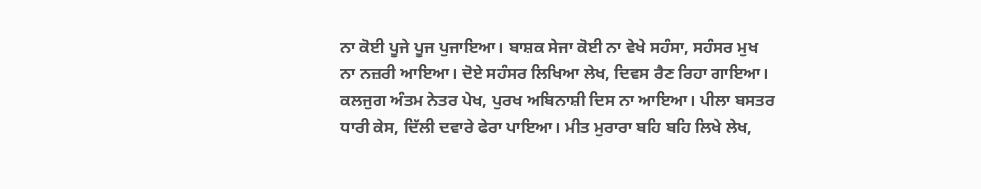ਨਾ ਕੋਈ ਪੂਜੇ ਪੂਜ ਪੁਜਾਇਆ। ਬਾਸ਼ਕ ਸੇਜਾ ਕੋਈ ਨਾ ਵੇਖੇ ਸਹੰਸਾ, ਸਹੰਸਰ ਮੁਖ ਨਾ ਨਜ਼ਰੀ ਆਇਆ। ਦੋਏ ਸਹੰਸਰ ਲਿਖਿਆ ਲੇਖ, ਦਿਵਸ ਰੈਣ ਰਿਹਾ ਗਾਇਆ। ਕਲਜੁਗ ਅੰਤਮ ਨੇਤਰ ਪੇਖ, ਪੁਰਖ ਅਬਿਨਾਸ਼ੀ ਦਿਸ ਨਾ ਆਇਆ। ਪੀਲਾ ਬਸਤਰ ਧਾਰੀ ਕੇਸ, ਦਿੱਲੀ ਦਵਾਰੇ ਫੇਰਾ ਪਾਇਆ। ਮੀਤ ਮੁਰਾਰਾ ਬਹਿ ਬਹਿ ਲਿਖੇ ਲੇਖ,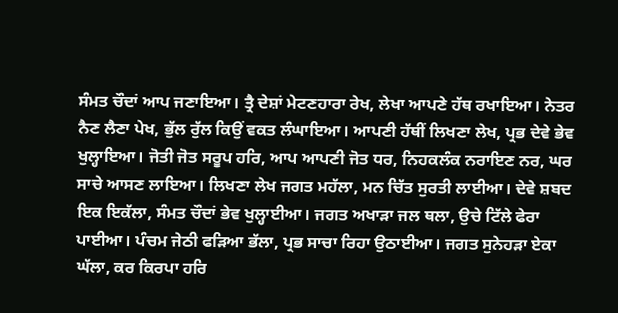ਸੰਮਤ ਚੌਦਾਂ ਆਪ ਜਣਾਇਆ। ਤ੍ਰੈ ਦੇਸ਼ਾਂ ਮੇਟਣਹਾਰਾ ਰੇਖ, ਲੇਖਾ ਆਪਣੇ ਹੱਥ ਰਖਾਇਆ। ਨੇਤਰ ਨੈਣ ਲੈਣਾ ਪੇਖ, ਭੁੱਲ ਰੁੱਲ ਕਿਉਂ ਵਕਤ ਲੰਘਾਇਆ। ਆਪਣੀ ਹੱਥੀਂ ਲਿਖਣਾ ਲੇਖ, ਪ੍ਰਭ ਦੇਵੇ ਭੇਵ ਖੁਲ੍ਹਾਇਆ। ਜੋਤੀ ਜੋਤ ਸਰੂਪ ਹਰਿ, ਆਪ ਆਪਣੀ ਜੋਤ ਧਰ, ਨਿਹਕਲੰਕ ਨਰਾਇਣ ਨਰ, ਘਰ ਸਾਚੇ ਆਸਣ ਲਾਇਆ। ਲਿਖਣਾ ਲੇਖ ਜਗਤ ਮਹੱਲਾ, ਮਨ ਚਿੱਤ ਸੁਰਤੀ ਲਾਈਆ। ਦੇਵੇ ਸ਼ਬਦ ਇਕ ਇਕੱਲਾ, ਸੰਮਤ ਚੌਦਾਂ ਭੇਵ ਖੁਲ੍ਹਾਈਆ। ਜਗਤ ਅਖਾੜਾ ਜਲ ਥਲਾ, ਉਚੇ ਟਿੱਲੇ ਫੇਰਾ ਪਾਈਆ। ਪੰਚਮ ਜੇਠੀ ਫੜਿਆ ਭੱਲਾ, ਪ੍ਰਭ ਸਾਚਾ ਰਿਹਾ ਉਠਾਈਆ। ਜਗਤ ਸੁਨੇਹੜਾ ਏਕਾ ਘੱਲਾ, ਕਰ ਕਿਰਪਾ ਹਰਿ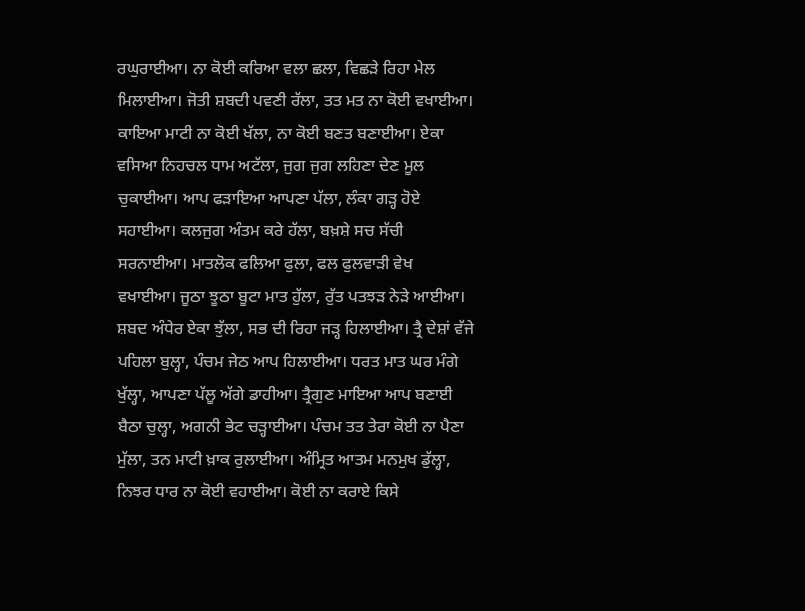ਰਘੁਰਾਈਆ। ਨਾ ਕੋਈ ਕਰਿਆ ਵਲਾ ਛਲਾ, ਵਿਛੜੇ ਰਿਹਾ ਮੇਲ ਮਿਲਾਈਆ। ਜੋਤੀ ਸ਼ਬਦੀ ਪਵਣੀ ਰੱਲਾ, ਤਤ ਮਤ ਨਾ ਕੋਈ ਵਖਾਈਆ। ਕਾਇਆ ਮਾਟੀ ਨਾ ਕੋਈ ਖੱਲਾ, ਨਾ ਕੋਈ ਬਣਤ ਬਣਾਈਆ। ਏਕਾ ਵਸਿਆ ਨਿਹਚਲ ਧਾਮ ਅਟੱਲਾ, ਜੁਗ ਜੁਗ ਲਹਿਣਾ ਦੇਣ ਮੂਲ ਚੁਕਾਈਆ। ਆਪ ਫੜਾਇਆ ਆਪਣਾ ਪੱਲਾ, ਲੰਕਾ ਗੜ੍ਹ ਹੋਏ ਸਹਾਈਆ। ਕਲਜੁਗ ਅੰਤਮ ਕਰੇ ਹੱਲਾ, ਬਖ਼ਸ਼ੇ ਸਚ ਸੱਚੀ ਸਰਨਾਈਆ। ਮਾਤਲੋਕ ਫਲਿਆ ਫੁਲਾ, ਫਲ ਫੁਲਵਾੜੀ ਵੇਖ ਵਖਾਈਆ। ਜੂਠਾ ਝੂਠਾ ਬੂਟਾ ਮਾਤ ਹੁੱਲਾ, ਰੁੱਤ ਪਤਝੜ ਨੇੜੇ ਆਈਆ। ਸ਼ਬਦ ਅੰਧੇਰ ਏਕਾ ਝੁੱਲਾ, ਸਭ ਦੀ ਰਿਹਾ ਜੜ੍ਹ ਹਿਲਾਈਆ। ਤ੍ਰੈ ਦੇਸ਼ਾਂ ਵੱਜੇ ਪਹਿਲਾ ਬੁਲ੍ਹਾ, ਪੰਚਮ ਜੇਠ ਆਪ ਹਿਲਾਈਆ। ਧਰਤ ਮਾਤ ਘਰ ਮੰਗੇ ਖੁੱਲ੍ਹਾ, ਆਪਣਾ ਪੱਲੂ ਅੱਗੇ ਡਾਹੀਆ। ਤ੍ਰੈਗੁਣ ਮਾਇਆ ਆਪ ਬਣਾਈ ਬੈਠਾ ਚੁਲ੍ਹਾ, ਅਗਨੀ ਭੇਟ ਚੜ੍ਹਾਈਆ। ਪੰਚਮ ਤਤ ਤੇਰਾ ਕੋਈ ਨਾ ਪੈਣਾ ਮੁੱਲਾ, ਤਨ ਮਾਟੀ ਖ਼ਾਕ ਰੁਲਾਈਆ। ਅੰਮ੍ਰਿਤ ਆਤਮ ਮਨਮੁਖ ਡੁੱਲ੍ਹਾ, ਨਿਝਰ ਧਾਰ ਨਾ ਕੋਈ ਵਹਾਈਆ। ਕੋਈ ਨਾ ਕਰਾਏ ਕਿਸੇ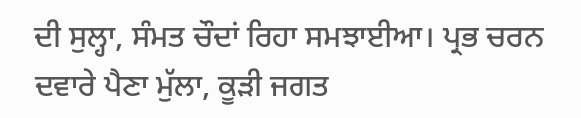ਦੀ ਸੁਲ੍ਹਾ, ਸੰਮਤ ਚੌਦਾਂ ਰਿਹਾ ਸਮਝਾਈਆ। ਪ੍ਰਭ ਚਰਨ ਦਵਾਰੇ ਪੈਣਾ ਮੁੱਲਾ, ਕੂੜੀ ਜਗਤ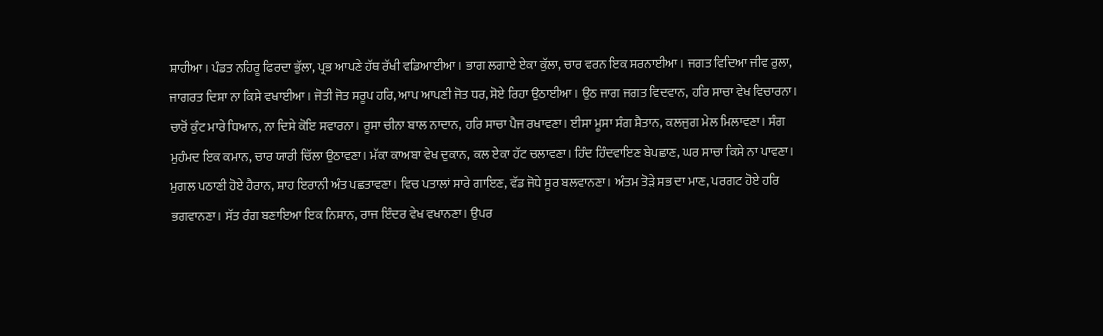ਸ਼ਾਹੀਆ। ਪੰਡਤ ਨਹਿਰੂ ਫਿਰਦਾ ਭੁੱਲਾ, ਪ੍ਰਭ ਆਪਣੇ ਹੱਥ ਰੱਖੀ ਵਡਿਆਈਆ। ਭਾਗ ਲਗਾਏ ਏਕਾ ਕੁੱਲਾ, ਚਾਰ ਵਰਨ ਇਕ ਸਰਨਾਈਆ। ਜਗਤ ਵਿਦਿਆ ਜੀਵ ਰੁਲਾ, ਜਾਗਰਤ ਦਿਸ਼ਾ ਨਾ ਕਿਸੇ ਵਖਾਈਆ। ਜੋਤੀ ਜੋਤ ਸਰੂਪ ਹਰਿ, ਆਪ ਆਪਣੀ ਜੋਤ ਧਰ, ਸੋਏ ਰਿਹਾ ਉਠਾਈਆ। ਉਠ ਜਾਗ ਜਗਤ ਵਿਦਵਾਨ, ਹਰਿ ਸਾਚਾ ਵੇਖ ਵਿਚਾਰਨਾ। ਚਾਰੋਂ ਕੁੰਟ ਮਾਰੇ ਧਿਆਨ, ਨਾ ਦਿਸੇ ਕੋਇ ਸਵਾਰਨਾ। ਰੂਸਾ ਚੀਨਾ ਬਾਲ ਨਾਦਾਨ, ਹਰਿ ਸਾਚਾ ਪੈਜ ਰਖਾਵਣਾ। ਈਸਾ ਮੂਸਾ ਸੰਗ ਸ਼ੈਤਾਨ, ਕਲਜੁਗ ਮੇਲ ਮਿਲਾਵਣਾ। ਸੰਗ ਮੁਹੰਮਦ ਇਕ ਕਮਾਨ, ਚਾਰ ਯਾਰੀ ਚਿੱਲਾ ਉਠਾਵਣਾ। ਮੱਕਾ ਕਾਅਬਾ ਵੇਖ ਦੁਕਾਨ, ਕਲ ਏਕਾ ਹੱਟ ਚਲਾਵਣਾ। ਹਿੰਦ ਹਿੰਦਵਾਇਣ ਬੇਪਛਾਣ, ਘਰ ਸਾਚਾ ਕਿਸੇ ਨਾ ਪਾਵਣਾ। ਮੁਗਲ ਪਠਾਣੀ ਹੋਏ ਹੈਰਾਨ, ਸ਼ਾਹ ਇਰਾਨੀ ਅੰਤ ਪਛਤਾਵਣਾ। ਵਿਚ ਪਤਾਲਾਂ ਸਾਰੇ ਗਾਇਣ, ਵੱਡ ਜੋਧੇ ਸੂਰ ਬਲਵਾਨਣਾ। ਅੰਤਮ ਤੋੜੇ ਸਭ ਦਾ ਮਾਣ, ਪਰਗਟ ਹੋਏ ਹਰਿ ਭਗਵਾਨਣਾ। ਸੱਤ ਰੰਗ ਬਣਾਇਆ ਇਕ ਨਿਸ਼ਾਨ, ਰਾਜ ਇੰਦਰ ਵੇਖ ਵਖਾਨਣਾ। ਉਪਰ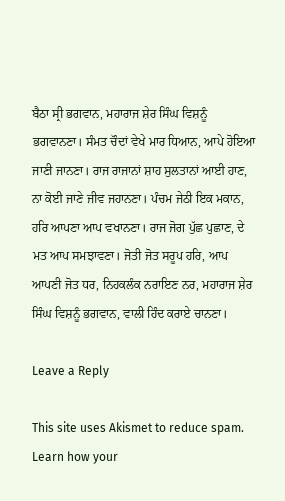ਬੈਠਾ ਸ੍ਰੀ ਭਗਵਾਨ, ਮਹਾਰਾਜ ਸ਼ੇਰ ਸਿੰਘ ਵਿਸ਼ਨੂੰ ਭਗਵਾਨਣਾ। ਸੰਮਤ ਚੌਦਾਂ ਵੇਖੇ ਮਾਰ ਧਿਆਨ, ਆਪੇ ਹੋਇਆ ਜਾਣੀ ਜਾਨਣਾ। ਰਾਜ ਰਾਜਾਨਾਂ ਸ਼ਾਹ ਸੁਲਤਾਨਾਂ ਆਈ ਹਾਣ, ਨਾ ਕੋਈ ਜਾਣੇ ਜੀਵ ਜਹਾਨਣਾ। ਪੰਚਮ ਜੇਠੀ ਇਕ ਮਕਾਨ, ਹਰਿ ਆਪਣਾ ਆਪ ਵਖਾਨਣਾ। ਰਾਜ ਜੋਗ ਪੁੱਛ ਪੁਛਾਣ, ਦੇ ਮਤ ਆਪ ਸਮਝਾਵਣਾ। ਜੋਤੀ ਜੋਤ ਸਰੂਪ ਹਰਿ, ਆਪ ਆਪਣੀ ਜੋਤ ਧਰ, ਨਿਹਕਲੰਕ ਨਰਾਇਣ ਨਰ, ਮਹਾਰਾਜ ਸ਼ੇਰ ਸਿੰਘ ਵਿਸ਼ਨੂੰ ਭਗਵਾਨ, ਵਾਲੀ ਹਿੰਦ ਕਰਾਏ ਚਾਨਣਾ।

Leave a Reply

This site uses Akismet to reduce spam. Learn how your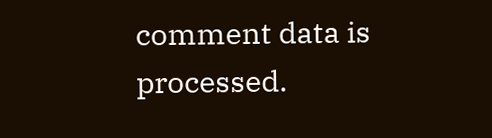comment data is processed.